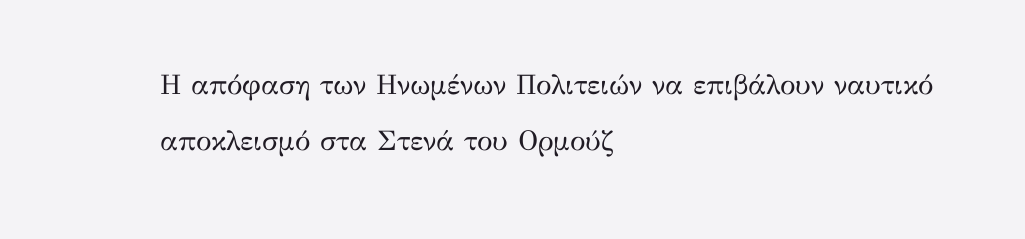Η απόφαση των Ηνωμένων Πολιτειών να επιβάλουν ναυτικό αποκλεισμό στα Στενά του Ορμούζ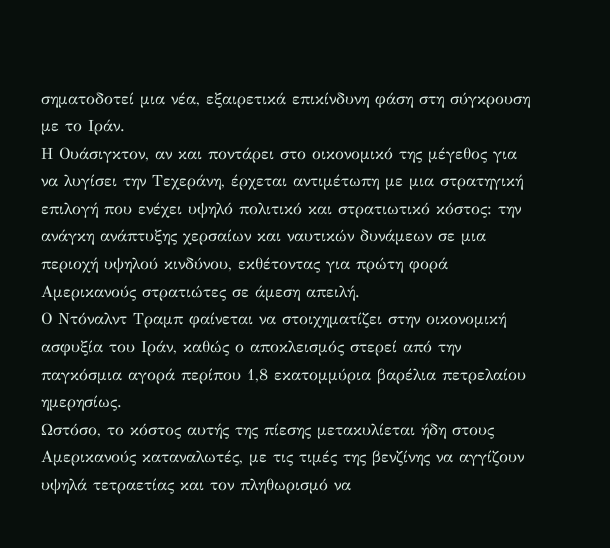σηματοδοτεί μια νέα, εξαιρετικά επικίνδυνη φάση στη σύγκρουση με το Ιράν.
Η Ουάσιγκτον, αν και ποντάρει στο οικονομικό της μέγεθος για να λυγίσει την Τεχεράνη, έρχεται αντιμέτωπη με μια στρατηγική επιλογή που ενέχει υψηλό πολιτικό και στρατιωτικό κόστος: την ανάγκη ανάπτυξης χερσαίων και ναυτικών δυνάμεων σε μια περιοχή υψηλού κινδύνου, εκθέτοντας για πρώτη φορά Αμερικανούς στρατιώτες σε άμεση απειλή.
Ο Ντόναλντ Τραμπ φαίνεται να στοιχηματίζει στην οικονομική ασφυξία του Ιράν, καθώς ο αποκλεισμός στερεί από την παγκόσμια αγορά περίπου 1,8 εκατομμύρια βαρέλια πετρελαίου ημερησίως.
Ωστόσο, το κόστος αυτής της πίεσης μετακυλίεται ήδη στους Αμερικανούς καταναλωτές, με τις τιμές της βενζίνης να αγγίζουν υψηλά τετραετίας και τον πληθωρισμό να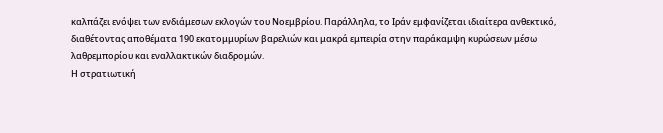καλπάζει ενόψει των ενδιάμεσων εκλογών του Νοεμβρίου. Παράλληλα, το Ιράν εμφανίζεται ιδιαίτερα ανθεκτικό, διαθέτοντας αποθέματα 190 εκατομμυρίων βαρελιών και μακρά εμπειρία στην παράκαμψη κυρώσεων μέσω λαθρεμπορίου και εναλλακτικών διαδρομών.
Η στρατιωτική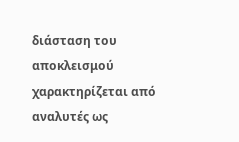διάσταση του αποκλεισμού χαρακτηρίζεται από αναλυτές ως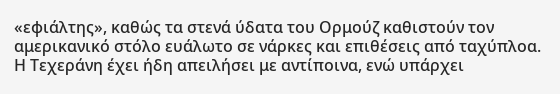«εφιάλτης», καθώς τα στενά ύδατα του Ορμούζ καθιστούν τον αμερικανικό στόλο ευάλωτο σε νάρκες και επιθέσεις από ταχύπλοα.
Η Τεχεράνη έχει ήδη απειλήσει με αντίποινα, ενώ υπάρχει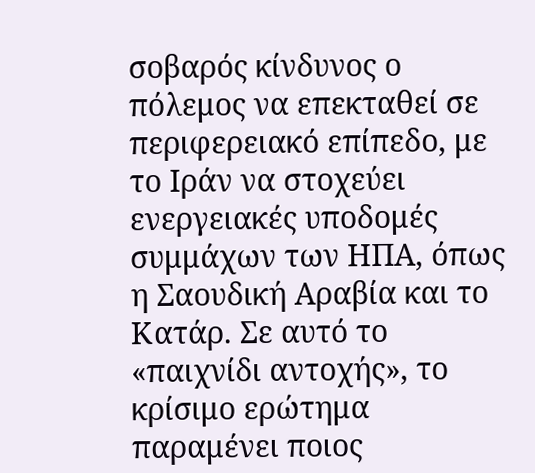σοβαρός κίνδυνος ο πόλεμος να επεκταθεί σε περιφερειακό επίπεδο, με το Ιράν να στοχεύει ενεργειακές υποδομές συμμάχων των ΗΠΑ, όπως η Σαουδική Αραβία και το Κατάρ. Σε αυτό το «παιχνίδι αντοχής», το κρίσιμο ερώτημα παραμένει ποιος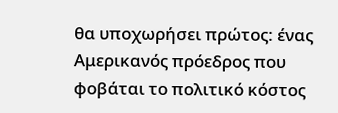θα υποχωρήσει πρώτος: ένας Αμερικανός πρόεδρος που φοβάται το πολιτικό κόστος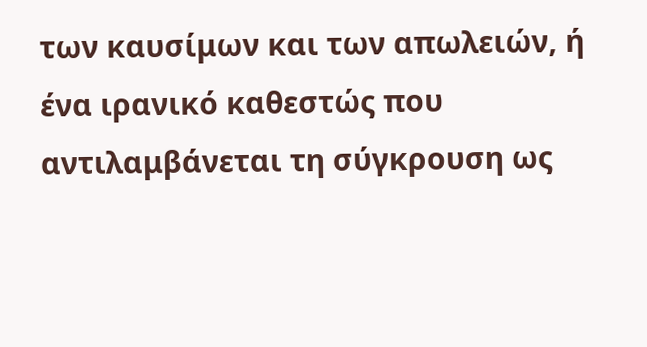των καυσίμων και των απωλειών, ή ένα ιρανικό καθεστώς που αντιλαμβάνεται τη σύγκρουση ως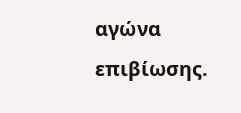αγώνα επιβίωσης.